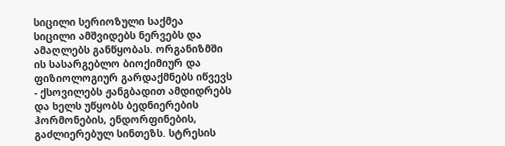სიცილი სერიოზული საქმეა
სიცილი ამშვიდებს ნერვებს და ამაღლებს განწყობას. ორგანიზმში ის სასარგებლო ბიოქიმიურ და ფიზიოლოგიურ გარდაქმნებს იწვევს - ქსოვილებს ჟანგბადით ამდიდრებს და ხელს უწყობს ბედნიერების ჰორმონების, ენდორფინების, გაძლიერებულ სინთეზს. სტრესის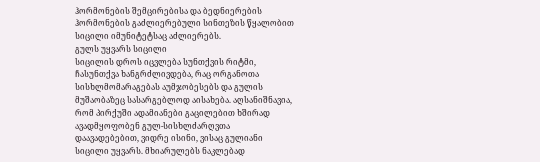ჰორმონების შემცირებისა და ბედნიერების ჰორმონების გაძლიერებული სინთეზის წყალობით სიცილი იმუნიტეტსაც აძლიერებს.
გულს უყვარს სიცილი
სიცილის დროს იცვლება სუნთქვის რიტმი, ჩასუნთქვა ხანგრძლივდება, რაც ორგანოთა სისხლმომარაგებას აუმჯობესებს და გულის მუშაობაზეც სასარგებლოდ აისახება. აღსანიშნავია, რომ პირქუში ადამიანები გაცილებით ხშირად ავადმყოფობენ გულ-სისხლძარღვთა დაავადებებით, ვიდრე ისინი, ვისაც გულიანი სიცილი უყვარს. მხიარულებს ნაკლებად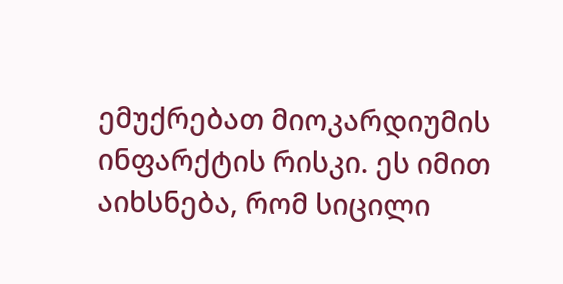ემუქრებათ მიოკარდიუმის ინფარქტის რისკი. ეს იმით აიხსნება, რომ სიცილი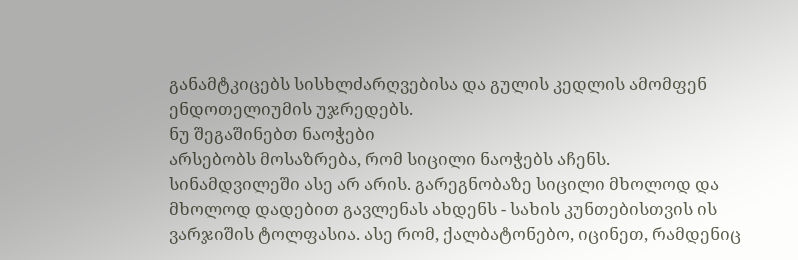განამტკიცებს სისხლძარღვებისა და გულის კედლის ამომფენ ენდოთელიუმის უჯრედებს.
ნუ შეგაშინებთ ნაოჭები
არსებობს მოსაზრება, რომ სიცილი ნაოჭებს აჩენს. სინამდვილეში ასე არ არის. გარეგნობაზე სიცილი მხოლოდ და მხოლოდ დადებით გავლენას ახდენს - სახის კუნთებისთვის ის ვარჯიშის ტოლფასია. ასე რომ, ქალბატონებო, იცინეთ, რამდენიც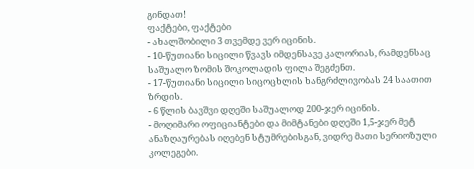გინდათ!
ფაქტები, ფაქტები
- ახალშობილი 3 თვემდე ვერ იცინის.
- 10-წუთიანი სიცილი წვავს იმდენსავე კალორიას, რამდენსაც საშუალო ზომის შოკოლადის ფილა შეგძენთ.
- 17-წუთიანი სიცილი სიცოცხლის ხანგრძლივობას 24 საათით ზრდის.
- 6 წლის ბავშვი დღეში საშუალოდ 200-ჯერ იცინის.
- მოღიმარი ოფიციანტები და მიმტანები დღეში 1,5-ჯერ მეტ ანაზღაურებას იღებენ სტუმრებისგან, ვიდრე მათი სერიოზული კოლეგები.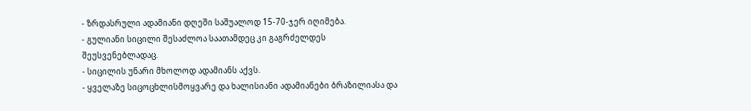- ზრდასრული ადამიანი დღეში საშუალოდ 15-70-ჯერ იღიმება.
- გულიანი სიცილი შესაძლოა საათამდეც კი გაგრძელდეს შეუსვენებლადაც.
- სიცილის უნარი მხოლოდ ადამიანს აქვს.
- ყველაზე სიცოცხლისმოყვარე და ხალისიანი ადამიანები ბრაზილიასა და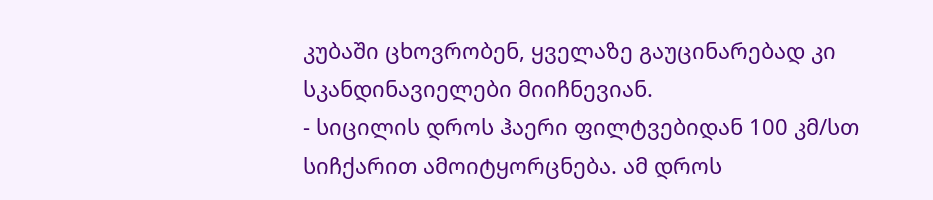კუბაში ცხოვრობენ, ყველაზე გაუცინარებად კი სკანდინავიელები მიიჩნევიან.
- სიცილის დროს ჰაერი ფილტვებიდან 100 კმ/სთ სიჩქარით ამოიტყორცნება. ამ დროს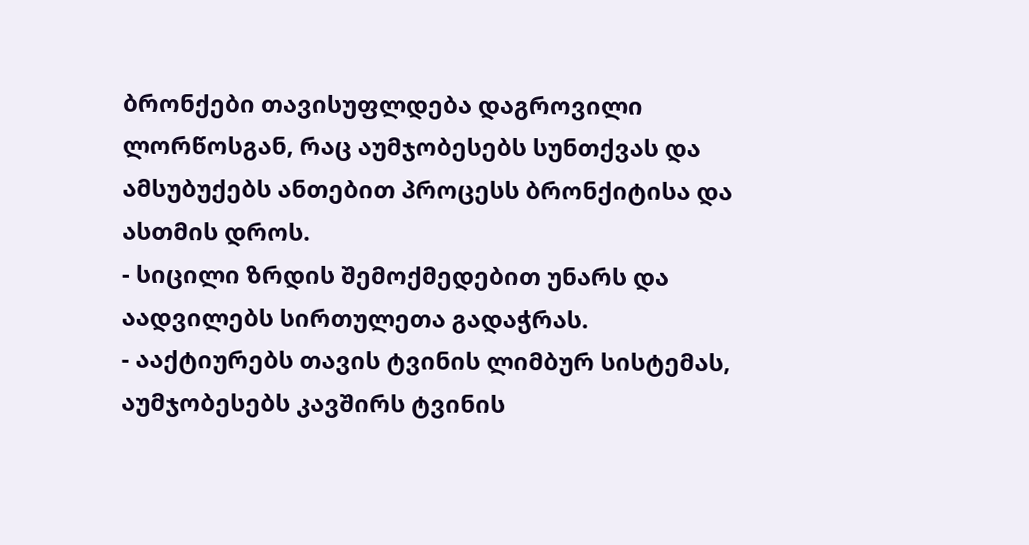ბრონქები თავისუფლდება დაგროვილი ლორწოსგან, რაც აუმჯობესებს სუნთქვას და ამსუბუქებს ანთებით პროცესს ბრონქიტისა და ასთმის დროს.
- სიცილი ზრდის შემოქმედებით უნარს და აადვილებს სირთულეთა გადაჭრას.
- ააქტიურებს თავის ტვინის ლიმბურ სისტემას, აუმჯობესებს კავშირს ტვინის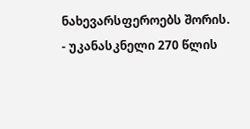ნახევარსფეროებს შორის.
- უკანასკნელი 270 წლის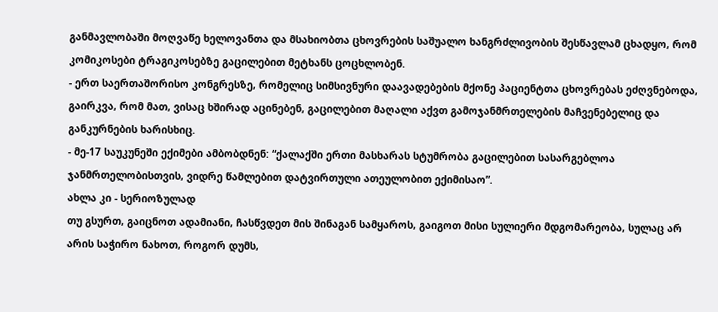განმავლობაში მოღვაწე ხელოვანთა და მსახიობთა ცხოვრების საშუალო ხანგრძლივობის შესწავლამ ცხადყო, რომ კომიკოსები ტრაგიკოსებზე გაცილებით მეტხანს ცოცხლობენ.
- ერთ საერთაშორისო კონგრესზე, რომელიც სიმსივნური დაავადებების მქონე პაციენტთა ცხოვრებას ეძღვნებოდა, გაირკვა, რომ მათ, ვისაც ხშირად აცინებენ, გაცილებით მაღალი აქვთ გამოჯანმრთელების მაჩვენებელიც და განკურნების ხარისხიც.
- მე-17 საუკუნეში ექიმები ამბობდნენ: “ქალაქში ერთი მასხარას სტუმრობა გაცილებით სასარგებლოა ჯანმრთელობისთვის, ვიდრე წამლებით დატვირთული ათეულობით ექიმისაო”.
ახლა კი - სერიოზულად
თუ გსურთ, გაიცნოთ ადამიანი, ჩასწვდეთ მის შინაგან სამყაროს, გაიგოთ მისი სულიერი მდგომარეობა, სულაც არ არის საჭირო ნახოთ, როგორ დუმს,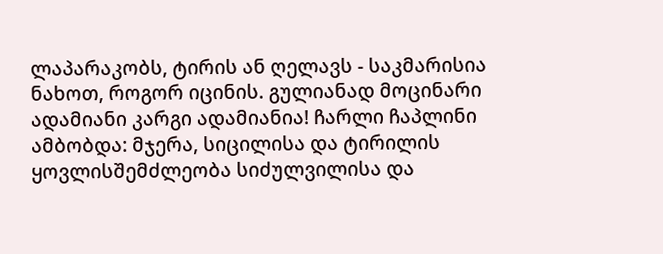ლაპარაკობს, ტირის ან ღელავს - საკმარისია ნახოთ, როგორ იცინის. გულიანად მოცინარი ადამიანი კარგი ადამიანია! ჩარლი ჩაპლინი ამბობდა: მჯერა, სიცილისა და ტირილის ყოვლისშემძლეობა სიძულვილისა და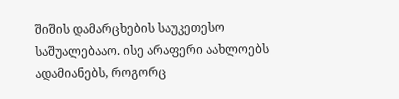შიშის დამარცხების საუკეთესო საშუალებააო. ისე არაფერი აახლოებს ადამიანებს, როგორც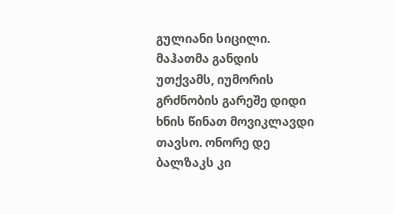გულიანი სიცილი. მაჰათმა განდის უთქვამს, იუმორის გრძნობის გარეშე დიდი ხნის წინათ მოვიკლავდი თავსო. ონორე დე ბალზაკს კი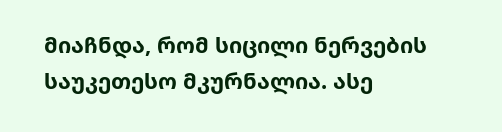მიაჩნდა, რომ სიცილი ნერვების საუკეთესო მკურნალია. ასე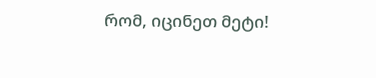რომ, იცინეთ მეტი!